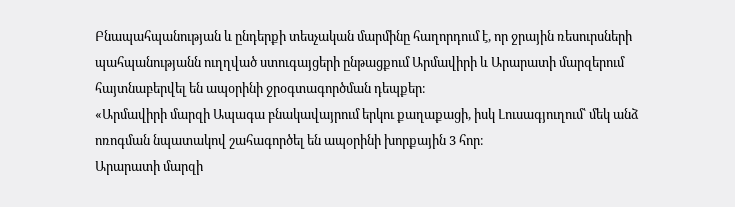Բնապահպանության և ընդերքի տեսչական մարմինը հաղորդում է, որ ջրային ռեսուրսների պահպանությանն ուղղված ստուգայցերի ընթացքում Արմավիրի և Արարատի մարզերում հայտնաբերվել են ապօրինի ջրօգտագործման դեպքեր։
«Արմավիրի մարզի Ապագա բնակավայրում երկու քաղաքացի, իսկ Լուսագյուղում՝ մեկ անձ ոռոգման նպատակով շահագործել են ապօրինի խորքային 3 հոր։
Արարատի մարզի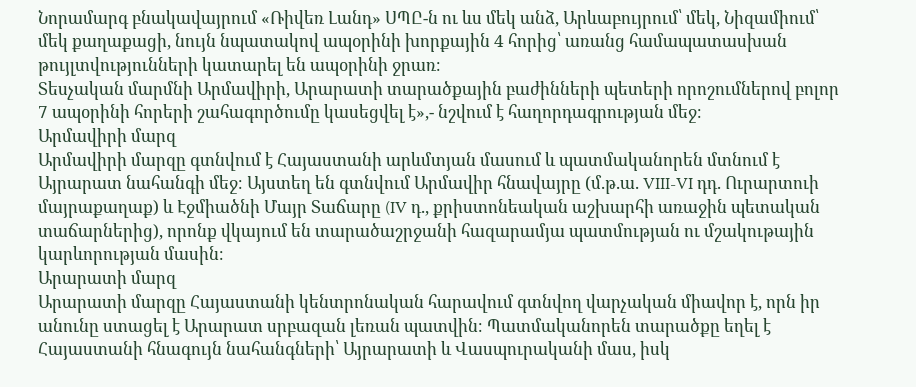Նորամարգ բնակավայրում «Ռիվեռ Լանդ» ՍՊԸ-ն ու ևս մեկ անձ, Արևաբույրում՝ մեկ, Նիզամիում՝ մեկ քաղաքացի, նույն նպատակով ապօրինի խորքային 4 հորից՝ առանց համապատասխան թույլտվությունների կատարել են ապօրինի ջրառ։
Տեսչական մարմնի Արմավիրի, Արարատի տարածքային բաժինների պետերի որոշումներով բոլոր 7 ապօրինի հորերի շահագործումը կասեցվել է»,- նշվում է հաղորդագրության մեջ։
Արմավիրի մարզ
Արմավիրի մարզը գտնվում է Հայաստանի արևմտյան մասում և պատմականորեն մտնում է Այրարատ նահանգի մեջ։ Այստեղ են գտնվում Արմավիր հնավայրը (մ.թ.ա. VIII-VI դդ. Ուրարտուի մայրաքաղաք) և Էջմիածնի Մայր Տաճարը (IV դ., քրիստոնեական աշխարհի առաջին պետական տաճարներից), որոնք վկայում են տարածաշրջանի հազարամյա պատմության ու մշակութային կարևորության մասին։
Արարատի մարզ
Արարատի մարզը Հայաստանի կենտրոնական հարավում գտնվող վարչական միավոր է, որն իր անունը ստացել է Արարատ սրբազան լեռան պատվին։ Պատմականորեն տարածքը եղել է Հայաստանի հնագույն նահանգների՝ Այրարատի և Վասպուրականի մաս, իսկ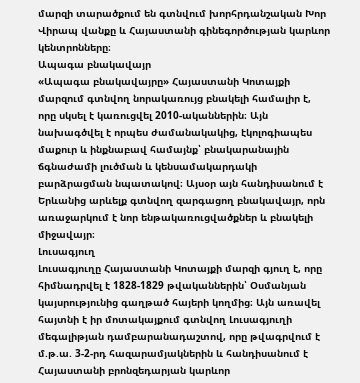մարզի տարածքում են գտնվում խորհրդանշական Խոր Վիրապ վանքը և Հայաստանի գինեգործության կարևոր կենտրոնները։
Ապագա բնակավայր
«Ապագա բնակավայրը» Հայաստանի Կոտայքի մարզում գտնվող նորակառույց բնակելի համալիր է, որը սկսել է կառուցվել 2010-ականներին։ Այն նախագծվել է որպես ժամանակակից, էկոլոգիապես մաքուր և ինքնաբավ համայնք՝ բնակարանային ճգնաժամի լուծման և կենսամակարդակի բարձրացման նպատակով։ Այսօր այն հանդիսանում է Երևանից արևելք գտնվող զարգացող բնակավայր, որն առաջարկում է նոր ենթակառուցվածքներ և բնակելի միջավայր։
Լուսագյուղ
Լուսագյուղը Հայաստանի Կոտայքի մարզի գյուղ է, որը հիմնադրվել է 1828-1829 թվականներին՝ Օսմանյան կայսրությունից գաղթած հայերի կողմից։ Այն առավել հայտնի է իր մոտակայքում գտնվող Լուսագյուղի մեգալիթյան դամբարանադաշտով, որը թվագրվում է մ.թ.ա. 3-2-րդ հազարամյակներին և հանդիսանում է Հայաստանի բրոնզեդարյան կարևոր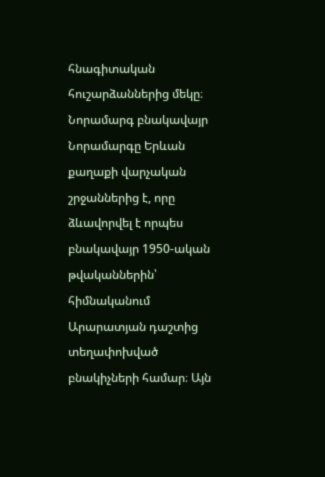հնագիտական հուշարձաններից մեկը։
Նորամարգ բնակավայր
Նորամարգը Երևան քաղաքի վարչական շրջաններից է, որը ձևավորվել է որպես բնակավայր 1950-ական թվականներին՝ հիմնականում Արարատյան դաշտից տեղափոխված բնակիչների համար։ Այն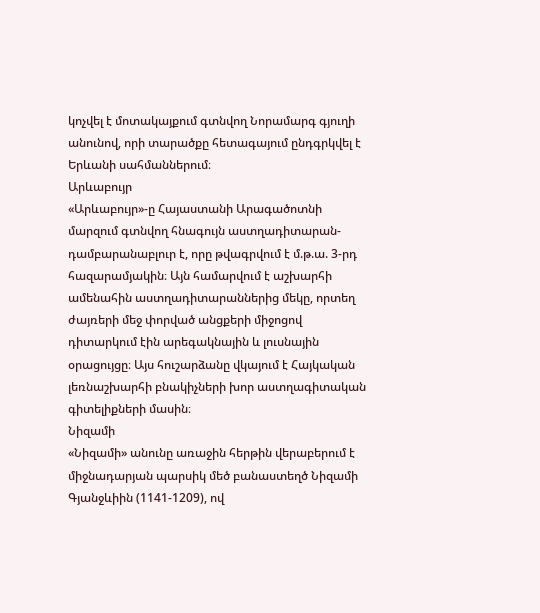կոչվել է մոտակայքում գտնվող Նորամարգ գյուղի անունով, որի տարածքը հետագայում ընդգրկվել է Երևանի սահմաններում։
Արևաբույր
«Արևաբույր»-ը Հայաստանի Արագածոտնի մարզում գտնվող հնագույն աստղադիտարան-դամբարանաբլուր է, որը թվագրվում է մ.թ.ա. 3-րդ հազարամյակին։ Այն համարվում է աշխարհի ամենահին աստղադիտարաններից մեկը, որտեղ ժայռերի մեջ փորված անցքերի միջոցով դիտարկում էին արեգակնային և լուսնային օրացույցը։ Այս հուշարձանը վկայում է Հայկական լեռնաշխարհի բնակիչների խոր աստղագիտական գիտելիքների մասին։
Նիզամի
«Նիզամի» անունը առաջին հերթին վերաբերում է միջնադարյան պարսիկ մեծ բանաստեղծ Նիզամի Գյանջևիին (1141-1209), ով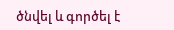ծնվել և գործել է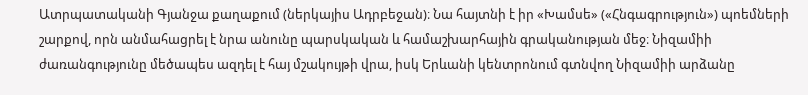Ատրպատականի Գյանջա քաղաքում (ներկայիս Ադրբեջան)։ Նա հայտնի է իր «Խամսե» («Հնգագրություն») պոեմների շարքով, որն անմահացրել է նրա անունը պարսկական և համաշխարհային գրականության մեջ։ Նիզամիի ժառանգությունը մեծապես ազդել է հայ մշակույթի վրա, իսկ Երևանի կենտրոնում գտնվող Նիզամիի արձանը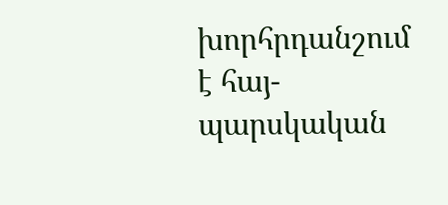խորհրդանշում է հայ-պարսկական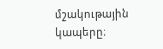մշակութային կապերը։